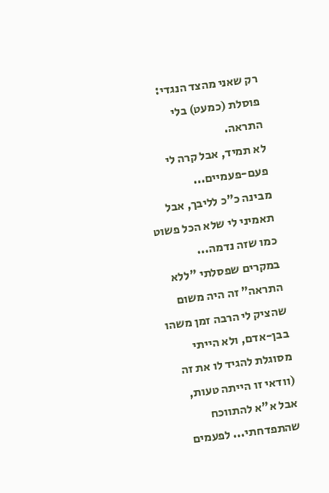רק שאני מהצד הנגדי: פוסלת (כמעט) בלי התראה.
לא תמיד, אבל קרה לי פעם-פעמיים...
מבינה כ"כ לליבך, אבל תאמיני לי שלא הכל פשוט כמו שזה נדמה...
במקרים שפסלתי "ללא התראה" זה היה משום שהציק לי הרבה זמן משהו בבן-אדם, ולא הייתי מסוגלת להגיד לו את זה (וודאי זו הייתה טעות, אבל א"א להתווכח שהתפדחתי... לפעמים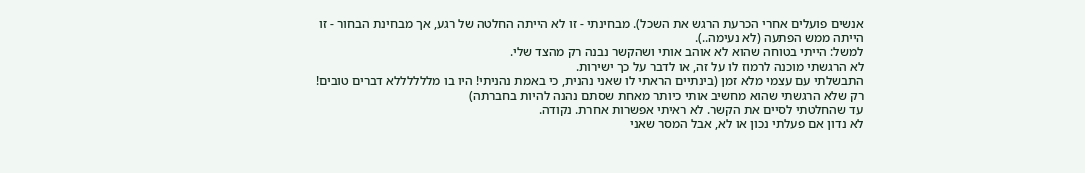אנשים פועלים אחרי הכרעת הרגש את השכל). מבחינתי - זו לא הייתה החלטה של רגע, אך מבחינת הבחור - זו הייתה ממש הפתעה (לא נעימה..).
למשל: הייתי בטוחה שהוא לא אוהב אותי ושהקשר נבנה רק מהצד שלי.
לא הרגשתי מוכנה לרמוז לו על זה, או לדבר על כך ישירות.
התבשלתי עם עצמי מלא זמן (בינתיים הראתי לו שאני נהנית, כי באמת נהניתי! היו בו מללללללא דברים טובים! רק שלא הרגשתי שהוא מחשיב אותי כיותר מאחת שסתם נהנה להיות בחברתה)
עד שהחלטתי לסיים את הקשר. לא ראיתי אפשרות אחרת. נקודה.
לא נדון אם פעלתי נכון או לא, אבל המסר שאני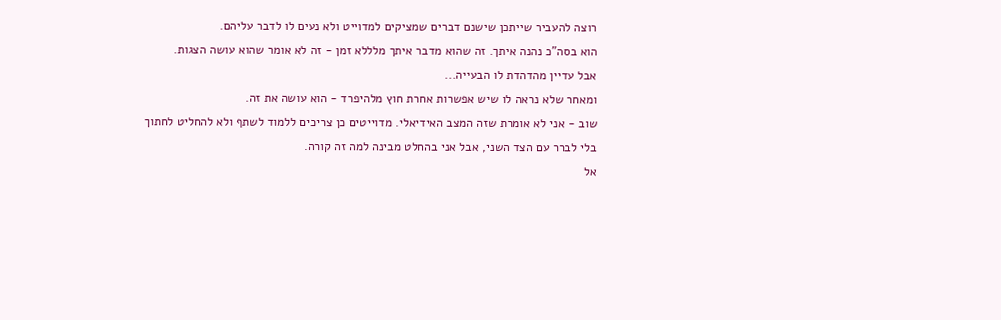רוצה להעביר שייתכן שישנם דברים שמציקים למדוייט ולא נעים לו לדבר עליהם.
הוא בסה"כ נהנה איתך. זה שהוא מדבר איתך מלללא זמן - זה לא אומר שהוא עושה הצגות.
אבל עדיין מהדהדת לו הבעייה...
ומאחר שלא נראה לו שיש אפשרות אחרת חוץ מלהיפרד - הוא עושה את זה.
שוב - אני לא אומרת שזה המצב האידיאלי. מדוייטים כן צריכים ללמוד לשתף ולא להחליט לחתוך בלי לברר עם הצד השני, אבל אני בהחלט מבינה למה זה קורה.
אל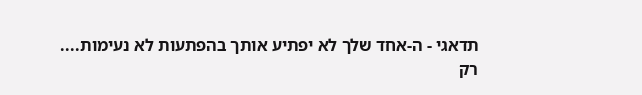תדאגי - ה-אחד שלך לא יפתיע אותך בהפתעות לא נעימות....
רק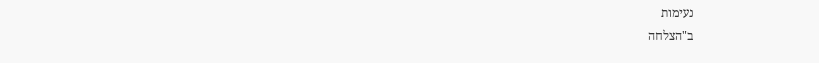נעימות
ב"הצלחה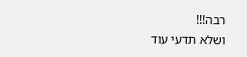רבה!!!
ושלא תדעי עוד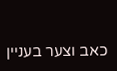כאב וצער בעניין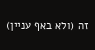זה (ולא באף עניין)